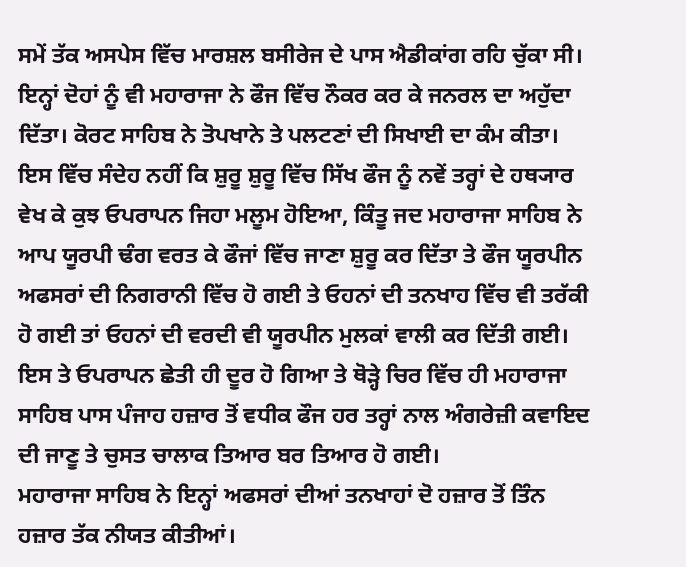ਸਮੇਂ ਤੱਕ ਅਸਪੇਸ ਵਿੱਚ ਮਾਰਸ਼ਲ ਬਸੀਰੇਜ ਦੇ ਪਾਸ ਐਡੀਕਾਂਗ ਰਹਿ ਚੁੱਕਾ ਸੀ। ਇਨ੍ਹਾਂ ਦੋਹਾਂ ਨੂੰ ਵੀ ਮਹਾਰਾਜਾ ਨੇ ਫੌਜ ਵਿੱਚ ਨੌਕਰ ਕਰ ਕੇ ਜਨਰਲ ਦਾ ਅਹੁੱਦਾ ਦਿੱਤਾ। ਕੋਰਟ ਸਾਹਿਬ ਨੇ ਤੋਪਖਾਨੇ ਤੇ ਪਲਟਣਾਂ ਦੀ ਸਿਖਾਈ ਦਾ ਕੰਮ ਕੀਤਾ। ਇਸ ਵਿੱਚ ਸੰਦੇਹ ਨਹੀਂ ਕਿ ਸ਼ੁਰੂ ਸ਼ੁਰੂ ਵਿੱਚ ਸਿੱਖ ਫੌਜ ਨੂੰ ਨਵੇਂ ਤਰ੍ਹਾਂ ਦੇ ਹਥ੍ਯਾਰ ਵੇਖ ਕੇ ਕੁਝ ਓਪਰਾਪਨ ਜਿਹਾ ਮਲੂਮ ਹੋਇਆ, ਕਿੰਤੂ ਜਦ ਮਹਾਰਾਜਾ ਸਾਹਿਬ ਨੇ ਆਪ ਯੂਰਪੀ ਢੰਗ ਵਰਤ ਕੇ ਫੌਜਾਂ ਵਿੱਚ ਜਾਣਾ ਸ਼ੁਰੂ ਕਰ ਦਿੱਤਾ ਤੇ ਫੌਜ ਯੂਰਪੀਨ ਅਫਸਰਾਂ ਦੀ ਨਿਗਰਾਨੀ ਵਿੱਚ ਹੋ ਗਈ ਤੇ ਓਹਨਾਂ ਦੀ ਤਨਖਾਹ ਵਿੱਚ ਵੀ ਤਰੱਕੀ ਹੋ ਗਈ ਤਾਂ ਓਹਨਾਂ ਦੀ ਵਰਦੀ ਵੀ ਯੂਰਪੀਨ ਮੁਲਕਾਂ ਵਾਲੀ ਕਰ ਦਿੱਤੀ ਗਈ। ਇਸ ਤੇ ਓਪਰਾਪਨ ਛੇਤੀ ਹੀ ਦੂਰ ਹੋ ਗਿਆ ਤੇ ਥੋੜ੍ਹੇ ਚਿਰ ਵਿੱਚ ਹੀ ਮਹਾਰਾਜਾ ਸਾਹਿਬ ਪਾਸ ਪੰਜਾਹ ਹਜ਼ਾਰ ਤੋਂ ਵਧੀਕ ਫੌਜ ਹਰ ਤਰ੍ਹਾਂ ਨਾਲ ਅੰਗਰੇਜ਼ੀ ਕਵਾਇਦ ਦੀ ਜਾਣੂ ਤੇ ਚੁਸਤ ਚਾਲਾਕ ਤਿਆਰ ਬਰ ਤਿਆਰ ਹੋ ਗਈ।
ਮਹਾਰਾਜਾ ਸਾਹਿਬ ਨੇ ਇਨ੍ਹਾਂ ਅਫਸਰਾਂ ਦੀਆਂ ਤਨਖਾਹਾਂ ਦੋ ਹਜ਼ਾਰ ਤੋਂ ਤਿੰਨ ਹਜ਼ਾਰ ਤੱਕ ਨੀਯਤ ਕੀਤੀਆਂ।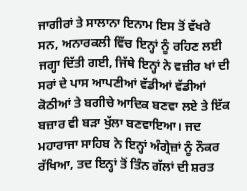ਜਾਗੀਰਾਂ ਤੇ ਸਾਲਾਨਾ ਇਨਾਮ ਇਸ ਤੋਂ ਵੱਖਰੇ ਸਨ, ਅਨਾਰਕਲੀ ਵਿੱਚ ਇਨ੍ਹਾਂ ਨੂੰ ਰਹਿਣ ਲਈ ਜਗ੍ਹਾ ਦਿੱਤੀ ਗਈ, ਜਿੱਥੇ ਇਨ੍ਹਾਂ ਨੇ ਵਜ਼ੀਰ ਖਾਂ ਦੀ ਸਰਾਂ ਦੇ ਪਾਸ ਆਪਣੀਆਂ ਵੱਡੀਆਂ ਵੱਡੀਆਂ ਕੋਠੀਆਂ ਤੇ ਬਗੀਚੇ ਆਦਿਕ ਬਣਵਾ ਲਏ ਤੇ ਇੱਕ ਬਜ਼ਾਰ ਵੀ ਬੜਾ ਖੁੱਲਾ ਬਣਵਾਇਆ। ਜਦ ਮਹਾਰਾਜਾ ਸਾਹਿਬ ਨੇ ਇਨ੍ਹਾਂ ਅੰਗ੍ਰੇਜ਼ਾਂ ਨੂੰ ਨੌਕਰ ਰੱਖਿਆ, ਤਦ ਇਨ੍ਹਾਂ ਤੋਂ ਤਿੰਨ ਗੱਲਾਂ ਦੀ ਸ਼ਰਤ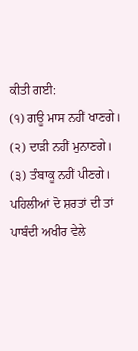ਕੀਤੀ ਗਈ:
(੧) ਗਊ ਮਾਸ ਨਹੀਂ ਖਾਣਗੇ।
(੨) ਦਾੜੀ ਨਹੀਂ ਮੁਨਾਣਗੇ।
(੩) ਤੰਬਾਕੂ ਨਹੀਂ ਪੀਣਗੇ।
ਪਹਿਲੀਆਂ ਦੋ ਸ਼ਰਤਾਂ ਦੀ ਤਾਂ ਪਾਬੰਦੀ ਅਖੀਰ ਵੇਲੇ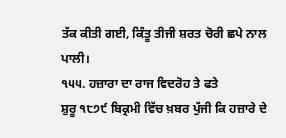ਤੱਕ ਕੀਤੀ ਗਈ, ਕਿੰਤੂ ਤੀਜੀ ਸ਼ਰਤ ਚੋਰੀ ਛਪੇ ਨਾਲ ਪਾਲੀ।
੧੫੫. ਹਜ਼ਾਰਾ ਦਾ ਰਾਜ ਵਿਦਰੋਹ ਤੇ ਫਤੇ
ਸ਼ੁਰੂ ੧੮੭੯ ਬਿਕ੍ਰਮੀ ਵਿੱਚ ਖ਼ਬਰ ਪੁੱਜੀ ਕਿ ਹਜ਼ਾਰੇ ਦੇ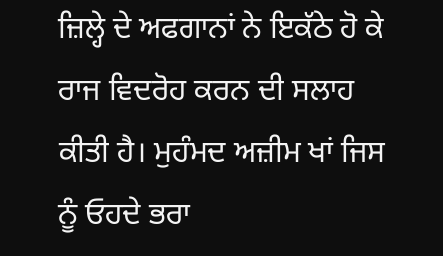ਜ਼ਿਲ੍ਹੇ ਦੇ ਅਫਗਾਨਾਂ ਨੇ ਇਕੱਠੇ ਹੋ ਕੇ ਰਾਜ ਵਿਦਰੋਹ ਕਰਨ ਦੀ ਸਲਾਹ ਕੀਤੀ ਹੈ। ਮੁਹੰਮਦ ਅਜ਼ੀਮ ਖਾਂ ਜਿਸ ਨੂੰ ਓਹਦੇ ਭਰਾ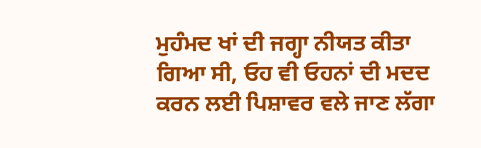ਮੁਹੰਮਦ ਖਾਂ ਦੀ ਜਗ੍ਹਾ ਨੀਯਤ ਕੀਤਾ ਗਿਆ ਸੀ, ਓਹ ਵੀ ਓਹਨਾਂ ਦੀ ਮਦਦ ਕਰਨ ਲਈ ਪਿਸ਼ਾਵਰ ਵਲੇ ਜਾਣ ਲੱਗਾ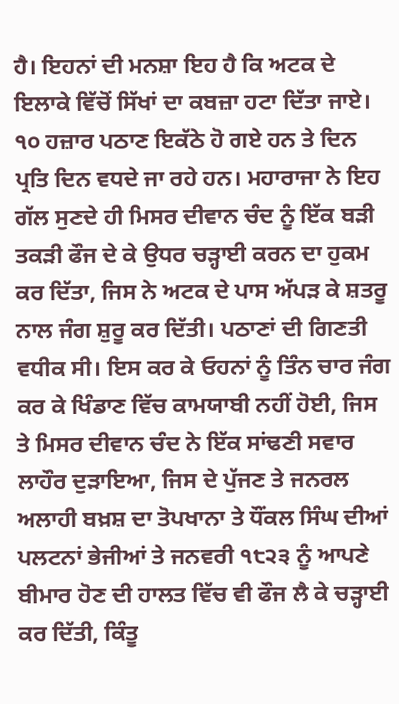ਹੈ। ਇਹਨਾਂ ਦੀ ਮਨਸ਼ਾ ਇਹ ਹੈ ਕਿ ਅਟਕ ਦੇ ਇਲਾਕੇ ਵਿੱਚੋਂ ਸਿੱਖਾਂ ਦਾ ਕਬਜ਼ਾ ਹਟਾ ਦਿੱਤਾ ਜਾਏ। ੧੦ ਹਜ਼ਾਰ ਪਠਾਣ ਇਕੱਠੇ ਹੋ ਗਏ ਹਨ ਤੇ ਦਿਨ ਪ੍ਰਤਿ ਦਿਨ ਵਧਦੇ ਜਾ ਰਹੇ ਹਨ। ਮਹਾਰਾਜਾ ਨੇ ਇਹ ਗੱਲ ਸੁਣਦੇ ਹੀ ਮਿਸਰ ਦੀਵਾਨ ਚੰਦ ਨੂੰ ਇੱਕ ਬੜੀ ਤਕੜੀ ਫੌਜ ਦੇ ਕੇ ਉਧਰ ਚੜ੍ਹਾਈ ਕਰਨ ਦਾ ਹੁਕਮ ਕਰ ਦਿੱਤਾ, ਜਿਸ ਨੇ ਅਟਕ ਦੇ ਪਾਸ ਅੱਪੜ ਕੇ ਸ਼ਤਰੂ ਨਾਲ ਜੰਗ ਸ਼ੁਰੂ ਕਰ ਦਿੱਤੀ। ਪਠਾਣਾਂ ਦੀ ਗਿਣਤੀ ਵਧੀਕ ਸੀ। ਇਸ ਕਰ ਕੇ ਓਹਨਾਂ ਨੂੰ ਤਿੰਨ ਚਾਰ ਜੰਗ ਕਰ ਕੇ ਖਿੰਡਾਣ ਵਿੱਚ ਕਾਮਯਾਬੀ ਨਹੀਂ ਹੋਈ, ਜਿਸ ਤੇ ਮਿਸਰ ਦੀਵਾਨ ਚੰਦ ਨੇ ਇੱਕ ਸਾਂਢਣੀ ਸਵਾਰ ਲਾਹੌਰ ਦੁੜਾਇਆ, ਜਿਸ ਦੇ ਪੁੱਜਣ ਤੇ ਜਨਰਲ ਅਲਾਹੀ ਬਖ਼ਸ਼ ਦਾ ਤੋਪਖਾਨਾ ਤੇ ਧੌਂਕਲ ਸਿੰਘ ਦੀਆਂ ਪਲਟਨਾਂ ਭੇਜੀਆਂ ਤੇ ਜਨਵਰੀ ੧੮੨੩ ਨੂੰ ਆਪਣੇ ਬੀਮਾਰ ਹੋਣ ਦੀ ਹਾਲਤ ਵਿੱਚ ਵੀ ਫੌਜ ਲੈ ਕੇ ਚੜ੍ਹਾਈ ਕਰ ਦਿੱਤੀ, ਕਿੰਤੂ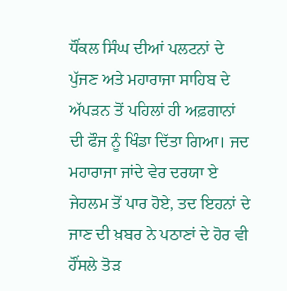ਧੌਂਕਲ ਸਿੰਘ ਦੀਆਂ ਪਲਟਨਾਂ ਦੇ ਪੁੱਜਣ ਅਤੇ ਮਹਾਰਾਜਾ ਸਾਹਿਬ ਦੇ ਅੱਪੜਨ ਤੋਂ ਪਹਿਲਾਂ ਹੀ ਅਫ਼ਗਾਨਾਂ ਦੀ ਫੌਜ ਨੂੰ ਖਿੰਡਾ ਦਿੱਤਾ ਗਿਆ। ਜਦ ਮਹਾਰਾਜਾ ਜਾਂਦੇ ਵੇਰ ਦਰਯਾ ਏ ਜੇਹਲਮ ਤੋਂ ਪਾਰ ਹੋਏ, ਤਦ ਇਹਨਾਂ ਦੇ ਜਾਣ ਦੀ ਖ਼ਬਰ ਨੇ ਪਠਾਣਾਂ ਦੇ ਹੋਰ ਵੀ ਹੌਂਸਲੇ ਤੋੜ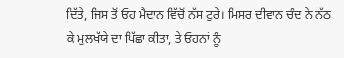ਦਿੱਤੇ, ਜਿਸ ਤੋਂ ਓਹ ਮੈਦਾਨ ਵਿੱਚੋਂ ਨੱਸ ਟੁਰੇ। ਮਿਸਰ ਦੀਵਾਨ ਚੰਦ ਨੇ ਨੱਠ ਕੇ ਮੁਲਖੱਯੇ ਦਾ ਪਿੱਛਾ ਕੀਤਾ, ਤੇ ਓਹਨਾਂ ਨੂੰ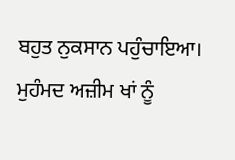ਬਹੁਤ ਨੁਕਸਾਨ ਪਹੁੰਚਾਇਆ। ਮੁਹੰਮਦ ਅਜ਼ੀਮ ਖਾਂ ਨੂੰ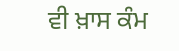ਵੀ ਖ਼ਾਸ ਕੰਮ